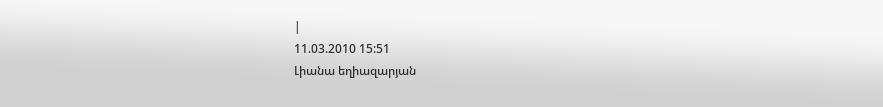|
11.03.2010 15:51
Լիանա եղիազարյան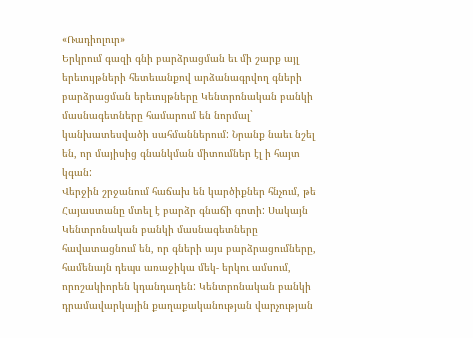«Ռադիոլուր»
Երկրում գազի գնի բարձրացման եւ մի շարք այլ երեւույթների հետեւանքով արձանագրվող գների բարձրացման երեւույթները Կենտրոնական բանկի մասնագետները համարում են նորմալ` կանխատեսվածի սահմաններում: Նրանք նաեւ նշել են, որ մայիսից գնանկման միտումներ էլ ի հայտ կգան:
Վերջին շրջանում հաճախ են կարծիքներ հնչում, թե Հայաստանը մտել է բարձր գնաճի գոտի: Սակայն Կենտրոնական բանկի մասնագետները հավատացնում են, որ գների այս բարձրացումները, համենայն դեպս առաջիկա մեկ- երկու ամսում, որոշակիորեն կդանդաղեն: Կենտրոնական բանկի դրամավարկային քաղաքականության վարչության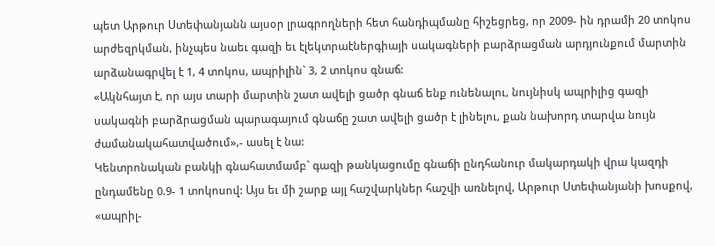պետ Արթուր Ստեփանյանն այսօր լրագրողների հետ հանդիպմանը հիշեցրեց, որ 2009- ին դրամի 20 տոկոս արժեզրկման, ինչպես նաեւ գազի եւ էլեկտրաէներգիայի սակագների բարձրացման արդյունքում մարտին արձանագրվել է 1, 4 տոկոս, ապրիլին` 3, 2 տոկոս գնաճ:
«Ակնհայտ է, որ այս տարի մարտին շատ ավելի ցածր գնաճ ենք ունենալու, նույնիսկ ապրիլից գազի սակագնի բարձրացման պարագայում գնաճը շատ ավելի ցածր է լինելու, քան նախորդ տարվա նույն ժամանակահատվածում»,- ասել է նա:
Կենտրոնական բանկի գնահատմամբ` գազի թանկացումը գնաճի ընդհանուր մակարդակի վրա կազդի ընդամենը 0.9- 1 տոկոսով: Այս եւ մի շարք այլ հաշվարկներ հաշվի առնելով, Արթուր Ստեփանյանի խոսքով, «ապրիլ-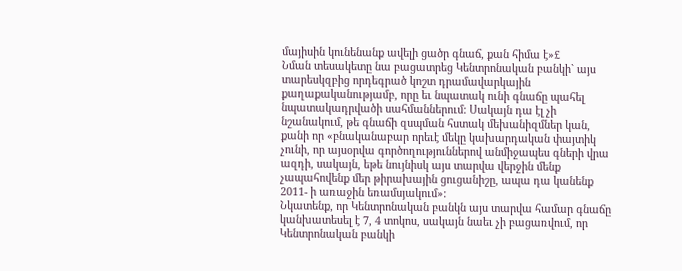մայիսին կունենանք ավելի ցածր գնաճ, քան հիմա է»£
Նման տեսակետը նա բացատրեց Կենտրոնական բանկի` այս տարեսկզբից որդեգրած կոշտ դրամավարկային քաղաքականությամբ, որը եւ նպատակ ունի գնաճը պահել նպատակադրվածի սահմաններում: Սակայն դա էլ չի նշանակում, թե գնաճի զսպման հստակ մեխանիզմներ կան, քանի որ «բնականաբար որեւէ մեկը կախարդական փայտիկ չունի, որ այսօրվա գործողություններով անմիջապես գների վրա ազդի, սակայն, եթե նույնիսկ այս տարվա վերջին մենք չապահովենք մեր թիրախային ցուցանիշը, ապա դա կանենք 2011- ի առաջին եռամսյակում»:
Նկատենք, որ Կենտրոնական բանկն այս տարվա համար գնաճը կանխատեսել է 7, 4 տոկոս, սակայն նաեւ չի բացառվում, որ Կենտրոնական բանկի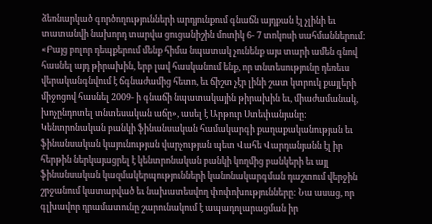ձեռնարկած գործողությունների արդյունքում գնաճն այդքան էլ չլինի եւ տատանվի նախորդ տարվա ցուցանիշին մոտիկ 6- 7 տոկոսի սահմաններում:
«Բայց բոլոր դեպքերում մենք հիմա նպատակ չունենք այս տարի ամեն գնով հասնել այդ թիրախին, երբ լավ հասկանում ենք, որ տնտեսությունը դեռեւս վերականգնվում է ճգնաժամից հետո, եւ ճիշտ չէր լինի շատ կտրուկ քայլերի միջոցով հասնել 2009- ի գնաճի նպատակային թիրախին եւ, միաժամանակ, խոչընդոտել տնտեսական աճը», ասել է Արթուր Ստեփանյանը:
Կենտրոնական բանկի ֆինանսական համակարգի քաղաքականության եւ ֆինանսական կայունության վարչության պետ Վահե Վարդանյանն էլ իր հերթին ներկայացրել է կենտրոնական բանկի կողմից բանկերի եւ այլ ֆինանսական կազմակերպությունների կանոնակարգման դաշտում վերջին շրջանում կատարված եւ նախատեսվող փոփոխությունները: Նա ասաց, որ գլխավոր դրամատունը շարունակում է ապադոլարացման իր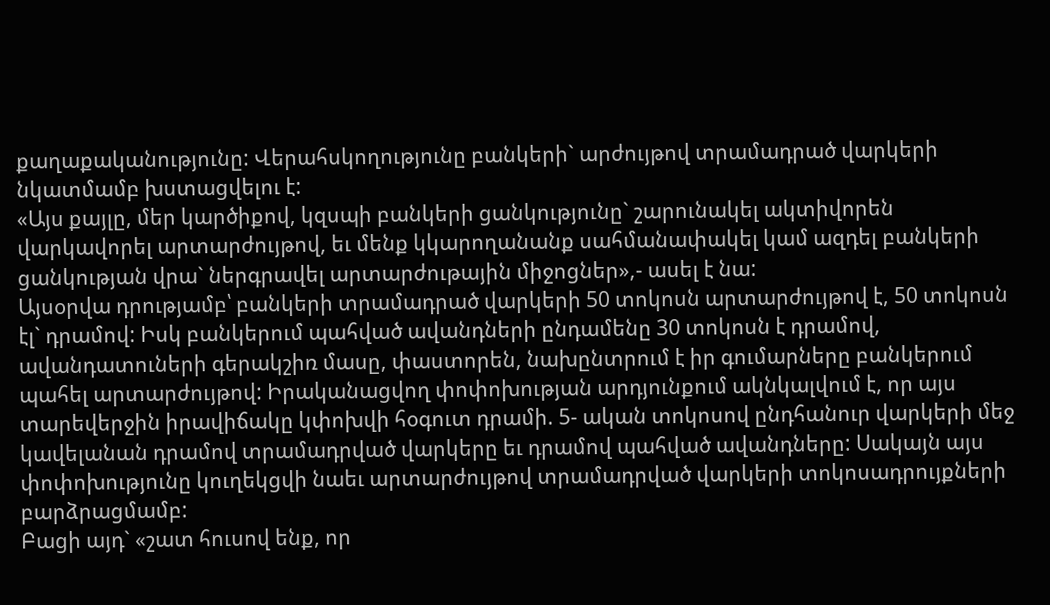քաղաքականությունը: Վերահսկողությունը բանկերի` արժույթով տրամադրած վարկերի նկատմամբ խստացվելու է:
«Այս քայլը, մեր կարծիքով, կզսպի բանկերի ցանկությունը` շարունակել ակտիվորեն վարկավորել արտարժույթով, եւ մենք կկարողանանք սահմանափակել կամ ազդել բանկերի ցանկության վրա` ներգրավել արտարժութային միջոցներ»,- ասել է նա:
Այսօրվա դրությամբ՝ բանկերի տրամադրած վարկերի 50 տոկոսն արտարժույթով է, 50 տոկոսն էլ` դրամով: Իսկ բանկերում պահված ավանդների ընդամենը 30 տոկոսն է դրամով, ավանդատուների գերակշիռ մասը, փաստորեն, նախընտրում է իր գումարները բանկերում պահել արտարժույթով: Իրականացվող փոփոխության արդյունքում ակնկալվում է, որ այս տարեվերջին իրավիճակը կփոխվի հօգուտ դրամի. 5- ական տոկոսով ընդհանուր վարկերի մեջ կավելանան դրամով տրամադրված վարկերը եւ դրամով պահված ավանդները: Սակայն այս փոփոխությունը կուղեկցվի նաեւ արտարժույթով տրամադրված վարկերի տոկոսադրույքների բարձրացմամբ:
Բացի այդ` «շատ հուսով ենք, որ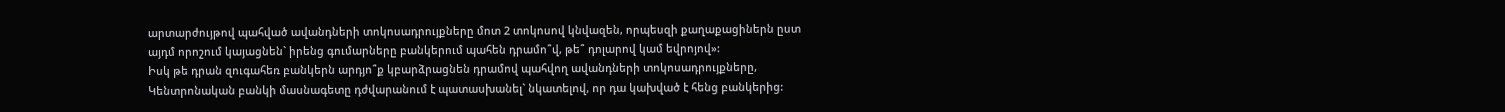արտարժույթով պահված ավանդների տոկոսադրույքները մոտ 2 տոկոսով կնվազեն, որպեսզի քաղաքացիներն ըստ այդմ որոշում կայացնեն` իրենց գումարները բանկերում պահեն դրամո՞վ, թե՞ դոլարով կամ եվրոյով»:
Իսկ թե դրան զուգահեռ բանկերն արդյո՞ք կբարձրացնեն դրամով պահվող ավանդների տոկոսադրույքները, Կենտրոնական բանկի մասնագետը դժվարանում է պատասխանել` նկատելով, որ դա կախված է հենց բանկերից: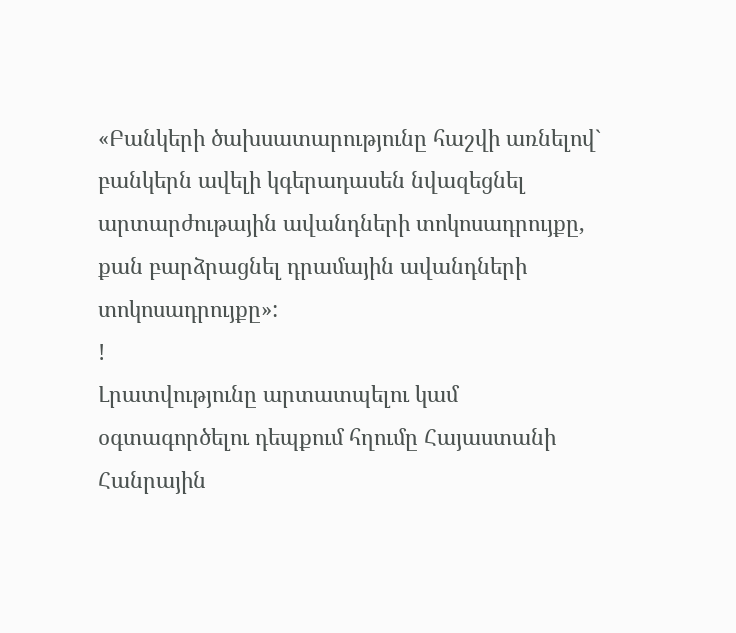«Բանկերի ծախսատարությունը հաշվի առնելով` բանկերն ավելի կգերադասեն նվազեցնել արտարժութային ավանդների տոկոսադրույքը, քան բարձրացնել դրամային ավանդների տոկոսադրույքը»:
!
Լրատվությունը արտատպելու կամ օգտագործելու դեպքում հղումը Հայաստանի Հանրային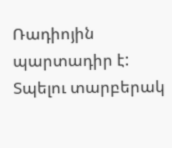Ռադիոյին պարտադիր է:
Տպելու տարբերակ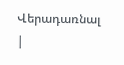Վերադառնալ
|